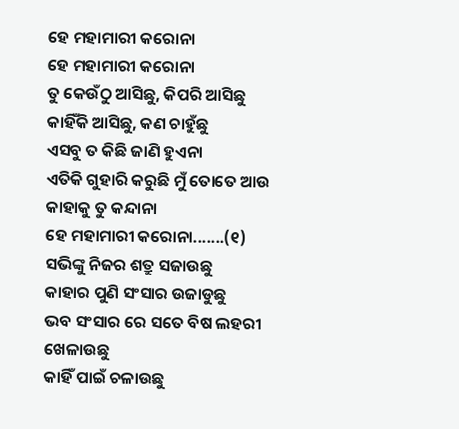ହେ ମହାମାରୀ କରୋନା
ହେ ମହାମାରୀ କରୋନା
ତୁ କେଉଁଠୁ ଆସିଛୁ, କିପରି ଆସିଛୁ
କାହିଁକି ଆସିଛୁ, କଣ ଚାହୁଁଛୁ
ଏସବୁ ତ କିଛି ଜାଣି ହୁଏନା
ଏତିକି ଗୁହାରି କରୁଛି ମୁଁ ତୋତେ ଆଉ କାହାକୁ ତୁ କନ୍ଦାନା
ହେ ମହାମାରୀ କରୋନା.......(୧)
ସଭିଙ୍କୁ ନିଜର ଶତ୍ରୁ ସଜାଉଛୁ
କାହାର ପୁଣି ସଂସାର ଉଜାଡୁଛୁ
ଭବ ସଂସାର ରେ ସତେ ବିଷ ଲହରୀ ଖେଳାଉଛୁ
କାହିଁ ପାଇଁ ଚଳାଉଛୁ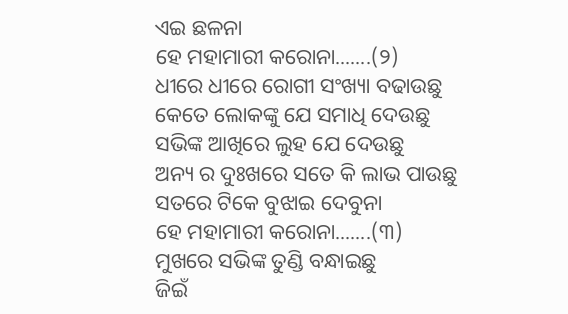ଏଇ ଛଳନା
ହେ ମହାମାରୀ କରୋନା.......(୨)
ଧୀରେ ଧୀରେ ରୋଗୀ ସଂଖ୍ୟା ବଢାଉଛୁ
କେତେ ଲୋକଙ୍କୁ ଯେ ସମାଧି ଦେଉଛୁ
ସଭିଙ୍କ ଆଖିରେ ଲୁହ ଯେ ଦେଉଛୁ
ଅନ୍ୟ ର ଦୁଃଖରେ ସତେ କି ଲାଭ ପାଉଛୁ
ସତରେ ଟିକେ ବୁଝାଇ ଦେବୁନା
ହେ ମହାମାରୀ କରୋନା.......(୩)
ମୁଖରେ ସଭିଙ୍କ ତୁଣ୍ଡି ବନ୍ଧାଇଛୁ
ଜିଇଁ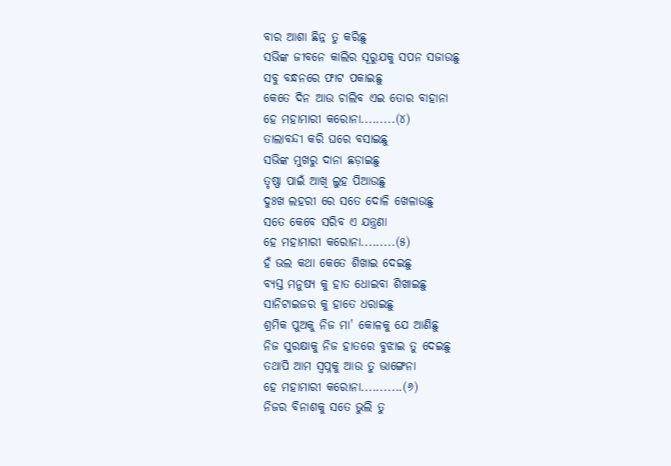ବାର ଆଶା ଛିନ୍ନ ତୁ କରିଛୁ
ସଭିଙ୍କ ଜୀବନେ କାଲିର ସୂରୁଯକୁ ସପନ ସଜାଉଛୁ
ସବୁ ବନ୍ଧନରେ ଫାଟ ପକାଇଛୁ
କେତେ ଦିନ ଆଉ ଚାଲିବ ଏଇ ତୋର ବାହାନା
ହେ ମହାମାରୀ କରୋନା.........(୪)
ତାଲାବନ୍ଦୀ କରି ଘରେ ବସାଇଛୁ
ସଭିଙ୍କ ମୁଖରୁ ଦାନା ଛଡ଼ାଇଛୁ
ତୃଷ୍ଣା ପାଇଁ ଆଖି ଲୁହ ପିଆଉଛୁ
ଦୁଃଖ ଲହରୀ ରେ ସତେ ଦୋଳି ଖେଳାଉଛୁ
ସତେ କେବେ ସରିବ ଏ ଯନ୍ତ୍ରଣା
ହେ ମହାମାରୀ କରୋନା.........(୫)
ହଁ ଭଲ କଥା କେତେ ଶିଖାଇ ଦେଇଛୁ
ବ୍ୟସ୍ତ ମନୁଷ୍ୟ କୁ ହାତ ଧୋଇବା ଶିଖାଇଛୁ
ସାନିଟାଇଜର କୁ ହାତେ ଧରାଇଛୁ
ଶ୍ରମିକ ପୁଅକୁ ନିଜ ମା' କୋଳକୁ ଯେ ଆଣିଛୁ
ନିଜ ସୁରକ୍ଷାକୁ ନିଜ ହାତରେ ବୁଝାଇ ତୁ ଦେଇଛୁ
ତଥାପି ଆମ ସ୍ଵପ୍ନକୁ ଆଉ ତୁ ଭାଙ୍ଗେନା
ହେ ମହାମାରୀ କରୋନା...........(୬)
ନିଜର ବିନାଶକୁ ସତେ ଭୁଲି ତୁ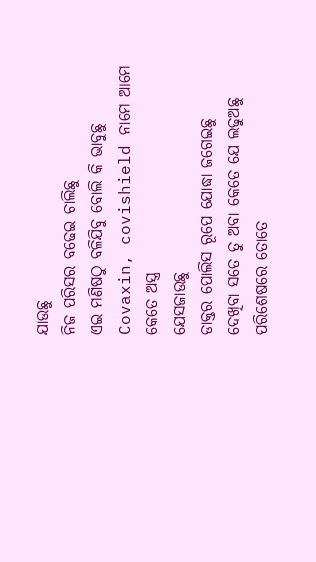ଯାଉଛୁ
ନିଜ ପରିସର ବଢେଇ ଚାଲିଛୁ
ଏଇ ମଣିଷଠୁ ବଳିଯିବୁ ବୋଲି କି ଭାବୁଛୁ
Covaxin, covishield ନାମେ ଆମେ କେତେ ଅସ୍ତ୍ର
ଯେସଜାଉଛୁ
ଡାକ୍ତର ପୋଲିସ ରୂପେ ଯୋଦ୍ଧା ଜଗେଇଛୁ
ଦେଖିବା ସତେ ତୁ ଅବା କେତେ ଯେ ଲଢୁଅଛୁ
ପରିଶେଷରେ ତୋତେ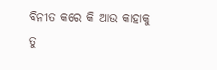ବିନୀତ କରେ କି ଆଉ କାହାକୁ
ତୁ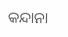କନ୍ଦାନା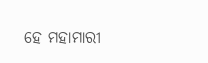ହେ ମହାମାରୀ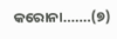କରୋନା.......(୭)